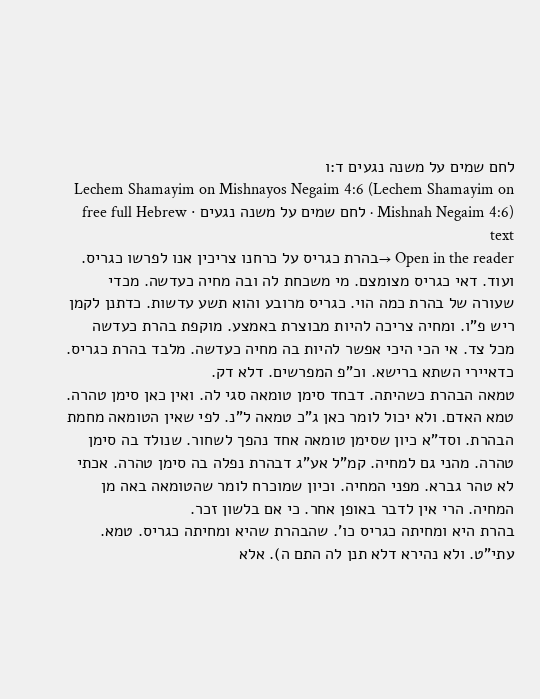לחם שמים על משנה נגעים ד:ו
Lechem Shamayim on Mishnayos Negaim 4:6 (Lechem Shamayim on Mishnah Negaim 4:6) · לחם שמים על משנה נגעים · free full Hebrew text
Open in the reader →בהרת כגריס על כרחנו צריכין אנו לפרשו כגריס. ועוד. דאי כגריס מצומצם. מי משכחת לה ובה מחיה כעדשה. מכדי שעורה של בהרת כמה הוי. כגריס מרובע והוא תשע עדשות. כדתנן לקמן ריש פ"ו. ומחיה צריכה להיות מבוצרת באמצע. מוקפת בהרת כעדשה מכל צד. אי הכי היכי אפשר להיות בה מחיה כעדשה. מלבד בהרת כגריס. כדאיירי השתא ברישא. וכ"פ המפרשים. דלא דק.
טמאה הבהרת כשהיתה. דבחד סימן טומאה סגי לה. ואין כאן סימן טהרה.
טמא האדם. ולא יכול לומר כאן ג"כ טמאה ל"נ. לפי שאין הטומאה מחמת הבהרת. וסד"א כיון שסימן טומאה אחד נהפך לשחור. שנולד בה סימן טהרה. מהני גם למחיה. קמ"ל אע"ג דבהרת נפלה בה סימן טהרה. אכתי לא טהר גברא. מפני המחיה. וכיון שמוכרח לומר שהטומאה באה מן המחיה. הרי אין לדבר באופן אחר. כי אם בלשון זכר.
בהרת היא ומחיתה כגריס כו'. שהבהרת שהיא ומחיתה כגריס. טמא. עתי"ט. ולא נהירא דלא תנן לה התם ה). אלא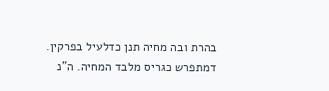בהרת ובה מחיה תנן כדלעיל בפרקין. דמתפרש כגריס מלבד המחיה. ה"נ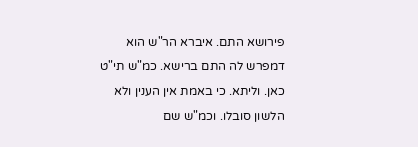פירושא התם. איברא הר"ש הוא דמפרש לה התם ברישא. כמ"ש תי"ט כאן. וליתא. כי באמת אין הענין ולא הלשון סובלו. וכמ"ש שם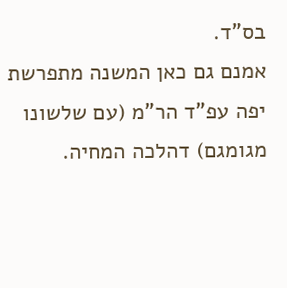בס"ד.
אמנם גם כאן המשנה מתפרשת יפה עפ"ד הר"מ (עם שלשונו מגומגם) דהלכה המחיה.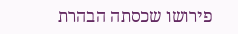פירושו שכסתה הבהרת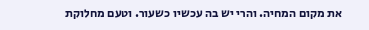את מקום המחיה. והרי יש בה עכשיו כשעור. וטעם מחלוקת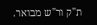ת"ק ור"ש מבואר.